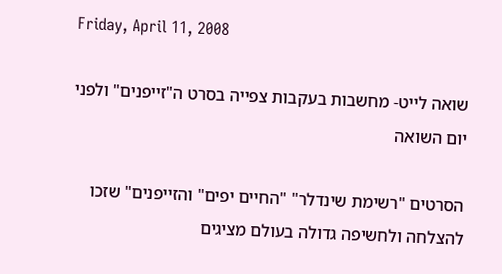Friday, April 11, 2008

שואה לייט- מחשבות בעקבות צפייה בסרט ה"זייפנים" ולפני יום השואה

הסרטים "רשימת שינדלר" "החיים יפים" והזייפנים" שזכו להצלחה ולחשיפה גדולה בעולם מציגים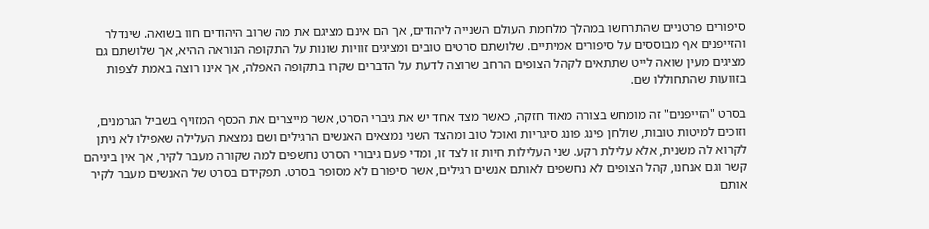סיפורים פרטניים שהתרחשו במהלך מלחמת העולם השנייה ליהודים, אך הם אינם מציגם את מה שרוב היהודים חוו בשואה. שינדלר והזייפנים אף מבוססים על סיפורים אמיתיים. שלושתם סרטים טובים ומציגים זוויות שונות על התקופה הנוראה ההיא, אך שלושתם גם מציגים מעין שואה לייט שתתאים לקהל הצופים הרחב שרוצה לדעת על הדברים שקרו בתקופה האפלה, אך אינו רוצה באמת לצפות בזוועות שהתחוללו שם.

בסרט "הזייפנים" זה מומחש בצורה מאוד חזקה, כאשר מצד אחד יש את גיברי הסרט, אשר מייצרים את הכסף המזויף בשביל הגרמנים, וזוכים למיטות טובות, שולחן פינג פונג סיגריות ואוכל טוב ומהצד השני נמצאים האנשים הרגילים ושם נמצאת העלילה שאפילו לא ניתן לקרוא לה משנית, אלא עלילת רקע. שני העלילות חיות זו לצד זו, ומדי פעם גיבורי הסרט נחשפים למה שקורה מעבר לקיר, אך אין ביניהם קשר וגם אנחנו, קהל הצופים לא נחשפים לאותם אנשים רגילים, אשר סיפורם לא מסופר בסרט. תפקידם בסרט של האנשים מעבר לקיר אותם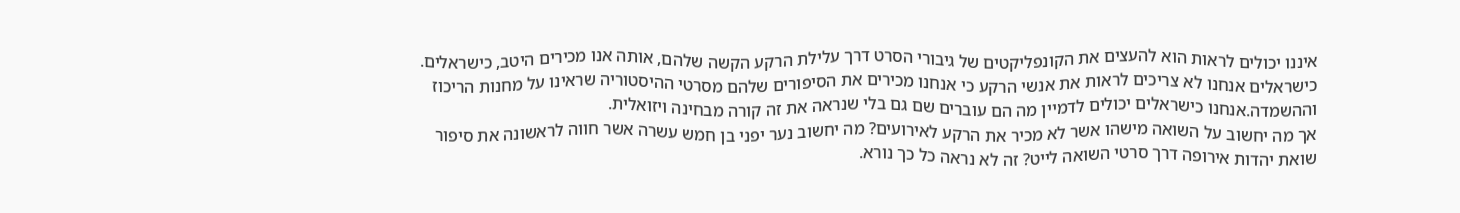איננו יכולים לראות הוא להעצים את הקונפליקטים של גיבורי הסרט דרך עלילת הרקע הקשה שלהם, אותה אנו מכירים היטב, כישראלים.
כישראלים אנחנו לא צריכים לראות את אנשי הרקע כי אנחנו מכירים את הסיפורים שלהם מסרטי ההיסטוריה שראינו על מחנות הריכוז וההשמדה.אנחנו כישראלים יכולים לדמיין מה הם עוברים שם גם בלי שנראה את זה קורה מבחינה ויזואלית.
אך מה יחשוב על השואה מישהו אשר לא מכיר את הרקע לאירועים? מה יחשוב נער יפני בן חמש עשרה אשר חווה לראשונה את סיפור שואת יהדות אירופה דרך סרטי השואה לייט? זה לא נראה כל כך נורא.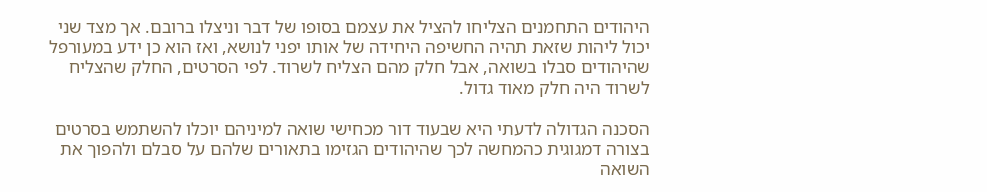היהודים התחמנים הצליחו להציל את עצמם בסופו של דבר וניצלו ברובם. אך מצד שני יכול ליהות שזאת תהיה החשיפה היחידה של אותו יפני לנושא, ואז הוא כן ידע במעורפל שהיהודים סבלו בשואה, אבל חלק מהם הצליח לשרוד. לפי הסרטים, החלק שהצליח לשרוד היה חלק מאוד גדול.

הסכנה הגדולה לדעתי היא שבעוד דור מכחישי שואה למיניהם יוכלו להשתמש בסרטים בצורה דמגוגית כהמחשה לכך שהיהודים הגזימו בתאורים שלהם על סבלם ולהפוך את השואה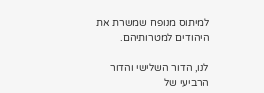למיתוס מנופח שמשרת את היהודים למטרותיהם.

לנו, הדור השלישי והדור הרביעי של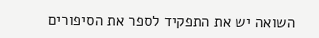השואה יש את התפקיד לספר את הסיפורים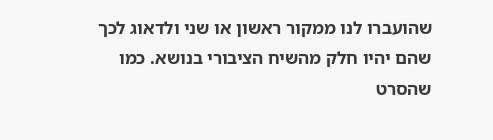שהועברו לנו ממקור ראשון או שני ולדאוג לכך שהם יהיו חלק מהשיח הציבורי בנושא. כמו שהסרט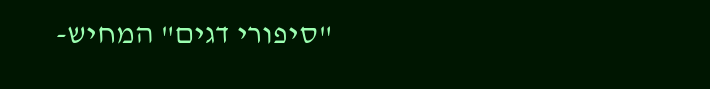"סיפורי דגים" המחיש-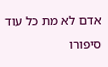אדם לא מת כל עוד סיפורו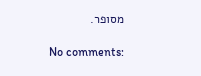מסופר.

No comments: